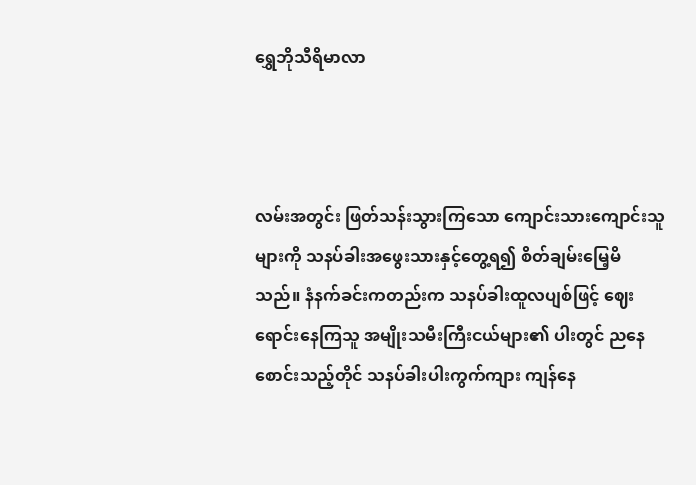ရွှေဘိုသီရိမာလာ



လမ်းအတွင်း ဖြတ်သန်းသွားကြသော ကျောင်းသားကျောင်းသူများကို သနပ်ခါးအဖွေးသားနှင့်တွေ့ရ၍ စိတ်ချမ်းမြေ့မိသည်။ နံနက်ခင်းကတည်းက သနပ်ခါးထူလပျစ်ဖြင့် ဈေးရောင်းနေကြသူ အမျိုးသမီးကြီးငယ်များ၏ ပါးတွင် ညနေစောင်းသည့်တိုင် သနပ်ခါးပါးကွက်ကျား ကျန်နေ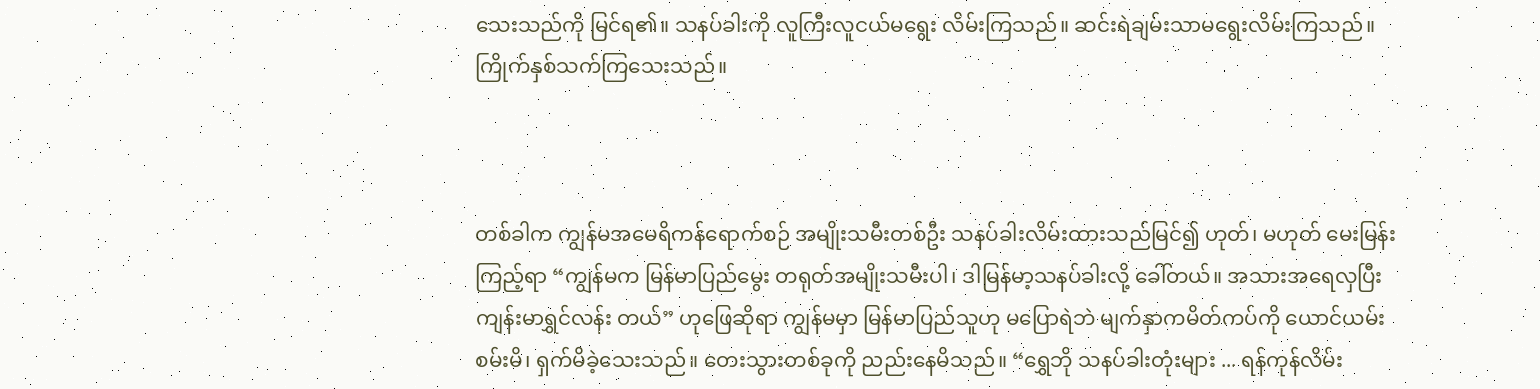သေးသည်ကို မြင်ရ၏။ သနပ်ခါးကို လူကြီးလူငယ်မရွေး လိမ်းကြသည်။ ဆင်းရဲချမ်းသာမရွေးလိမ်းကြသည်။ ကြိုက်နှစ်သက်ကြသေးသည်။



တစ်ခါက ကျွန်မအမေရိကန်ရောက်စဉ် အမျိုးသမီးတစ်ဦး သနပ်ခါးလိမ်းထားသည်မြင်၍ ဟုတ်၊ မဟုတ် မေးမြန်းကြည့်ရာ “ကျွန်မက မြန်မာပြည်မွေး တရုတ်အမျိုးသမီးပါ၊ ဒါမြန်မာ့သနပ်ခါးလို့ ခေါ်တယ်။ အသားအရေလှပြီး ကျန်းမာရွှင်လန်း တယ်” ဟုဖြေဆိုရာ ကျွန်မမှာ မြန်မာပြည်သူဟု မပြောရဲဘဲ မျက်နှာကမိတ်ကပ်ကို ယောင်ယမ်းစမ်းမိ၊ ရှက်မိခဲ့သေးသည်။ တေးသွားတစ်ခုကို ညည်းနေမိသည်။ “ရွှေဘို သနပ်ခါးတုံးများ ... ရန်ကုန်လိမ်း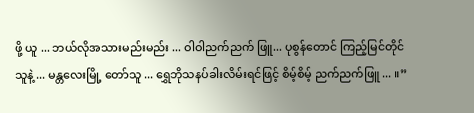ဖို့ ယူ ... ဘယ်လိုအသားမည်းမည်း ... ဝါဝါညက်ညက် ဖြူ... ပုစွန်တောင် ကြည့်မြင်တိုင်သူနဲ့ ... မန္တလေးမြို့ တော်သူ ... ရွှေဘိုသနပ်ခါးလိမ်းရင်ဖြင့် စိမ့်စိမ့် ညက်ညက်ဖြူ ... ။”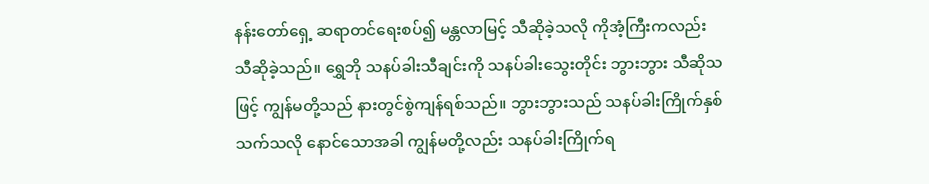နန်းတော်ရှေ့ ဆရာတင်ရေးစပ်၍ မန္တလာမြင့် သီဆိုခဲ့သလို ကိုအံ့ကြီးကလည်း သီဆိုခဲ့သည်။ ရွှေဘို သနပ်ခါးသီချင်းကို သနပ်ခါးသွေးတိုင်း ဘွားဘွား သီဆိုသဖြင့် ကျွန်မတို့သည် နားတွင်စွဲကျန်ရစ်သည်။ ဘွားဘွားသည် သနပ်ခါးကြိုက်နှစ်သက်သလို နောင်သောအခါ ကျွန်မတို့လည်း သနပ်ခါးကြိုက်ရ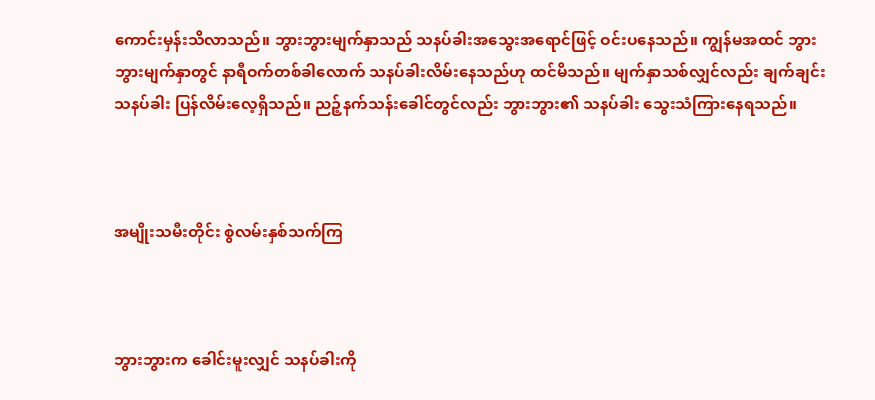ကောင်းမှန်းသိလာသည်။ ဘွားဘွားမျက်နှာသည် သနပ်ခါးအသွေးအရောင်ဖြင့် ဝင်းပနေသည်။ ကျွန်မအထင် ဘွားဘွားမျက်နှာတွင် နာရီဝက်တစ်ခါလောက် သနပ်ခါးလိမ်းနေသည်ဟု ထင်မိသည်။ မျက်နှာသစ်လျှင်လည်း ချက်ချင်းသနပ်ခါး ပြန်လိမ်းလေ့ရှိသည်။ ညဉ့်နက်သန်းခေါင်တွင်လည်း ဘွားဘွား၏ သနပ်ခါး သွေးသံကြားနေရသည်။



အမျိုးသမီးတိုင်း စွဲလမ်းနှစ်သက်ကြ



ဘွားဘွားက ခေါင်းမူးလျှင် သနပ်ခါးကို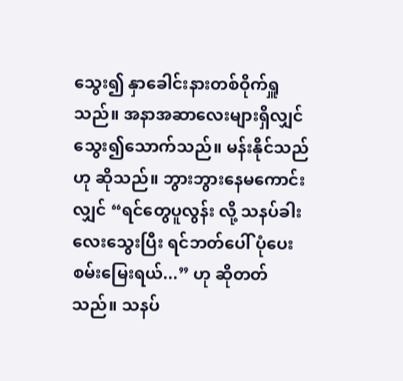သွေး၍ နှာခေါင်းနားတစ်ဝိုက်ရှူသည်။ အနာအဆာလေးများရှိလျှင် သွေး၍သောက်သည်။ မန်းနိုင်သည်ဟု ဆိုသည်။ ဘွားဘွားနေမကောင်းလျှင် “ရင်တွေပူလွန်း လို့ သနပ်ခါးလေးသွေးပြီး ရင်ဘတ်ပေါ် ပုံပေးစမ်းမြေးရယ်...” ဟု ဆိုတတ်သည်။ သနပ်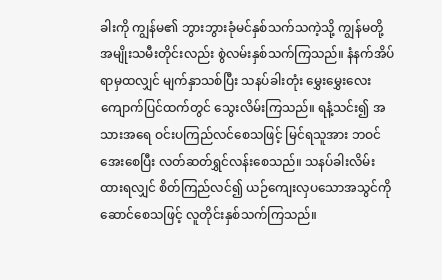ခါးကို ကျွန်မ၏ ဘွားဘွားခုံမင်နှစ်သက်သကဲ့သို့ ကျွန်မတို့ အမျိုးသမီးတိုင်းလည်း စွဲလမ်းနှစ်သက်ကြသည်။ နံနက်အိပ်ရာမှထလျှင် မျက်နှာသစ်ပြီး သနပ်ခါးတုံး မွှေးမွှေးလေးကျောက်ပြင်ထက်တွင် သွေးလိမ်းကြသည်။ ရနံ့သင်း၍ အသားအရေ ဝင်းပကြည်လင်စေသဖြင့် မြင်ရသူအား ဘဝင်အေးစေပြီး လတ်ဆတ်ရွှင်လန်းစေသည်။ သနပ်ခါးလိမ်းထားရလျှင် စိတ်ကြည်လင်၍ ယဉ်ကျေးလှပသောအသွင်ကို ဆောင်စေသဖြင့် လူတိုင်းနှစ်သက်ကြသည်။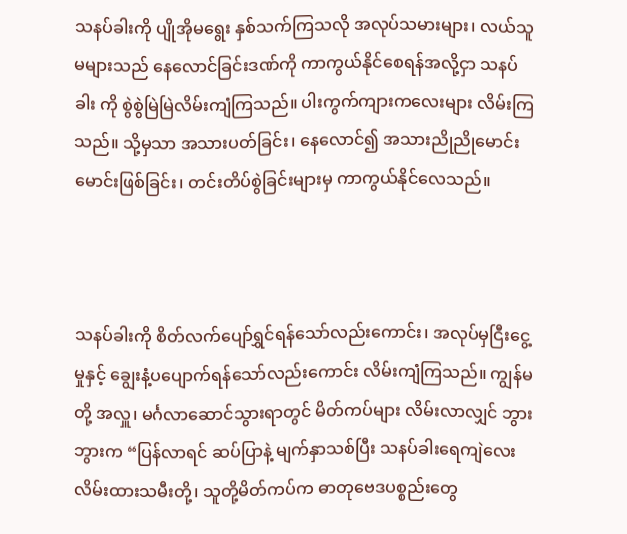သနပ်ခါးကို ပျိုအိုမရွေး နှစ်သက်ကြသလို အလုပ်သမားများ၊ လယ်သူမများသည် နေလောင်ခြင်းဒဏ်ကို ကာကွယ်နိုင်စေရန်အလို့ငှာ သနပ်ခါး ကို စွဲစွဲမြဲမြဲလိမ်းကျံကြသည်။ ပါးကွက်ကျားကလေးများ လိမ်းကြသည်။ သို့မှသာ အသားပတ်ခြင်း၊ နေလောင်၍ အသားညိုညိုမောင်းမောင်းဖြစ်ခြင်း၊ တင်းတိပ်စွဲခြင်းများမှ ကာကွယ်နိုင်လေသည်။



သနပ်ခါးကို စိတ်လက်ပျော်ရွှင်ရန်သော်လည်းကောင်း၊ အလုပ်မှငြီးငွေ့မှုနှင့် ချွေးနံ့ပပျောက်ရန်သော်လည်းကောင်း လိမ်းကျံကြသည်။ ကျွန်မတို့ အလှူ၊ မင်္ဂလာဆောင်သွားရာတွင် မိတ်ကပ်များ လိမ်းလာလျှင် ဘွားဘွားက “ပြန်လာရင် ဆပ်ပြာနဲ့ မျက်နှာသစ်ပြီး သနပ်ခါးရေကျဲလေး လိမ်းထားသမီးတို့၊ သူတို့မိတ်ကပ်က ဓာတုဗေဒပစ္စည်းတွေ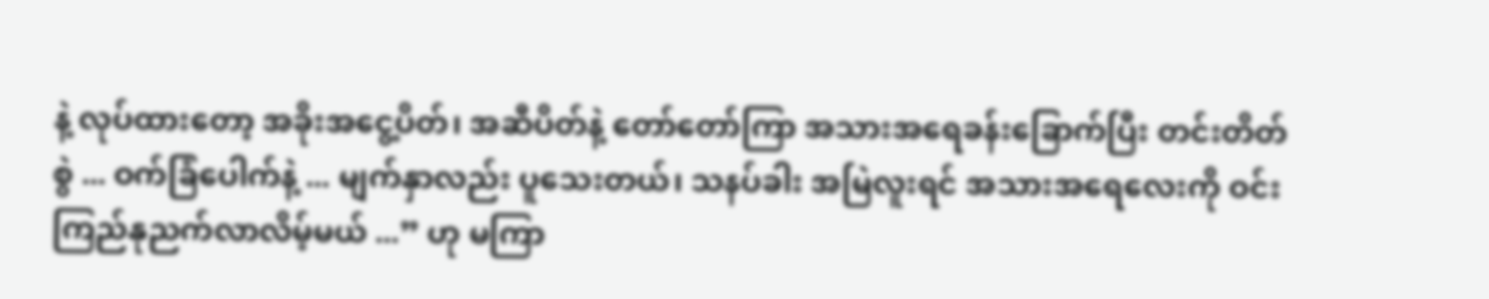နဲ့ လုပ်ထားတော့ အခိုးအငွေ့ပိတ်၊ အဆီပိတ်နဲ့ တော်တော်ကြာ အသားအရေခန်းခြောက်ပြီး တင်းတိတ်စွဲ ... ဝက်ခြံပေါက်နဲ့ ... မျက်နှာလည်း ပူသေးတယ်၊ သနပ်ခါး အမြဲလူးရင် အသားအရေလေးကို ဝင်းကြည်နုညက်လာလိမ့်မယ် ...” ဟု မကြာ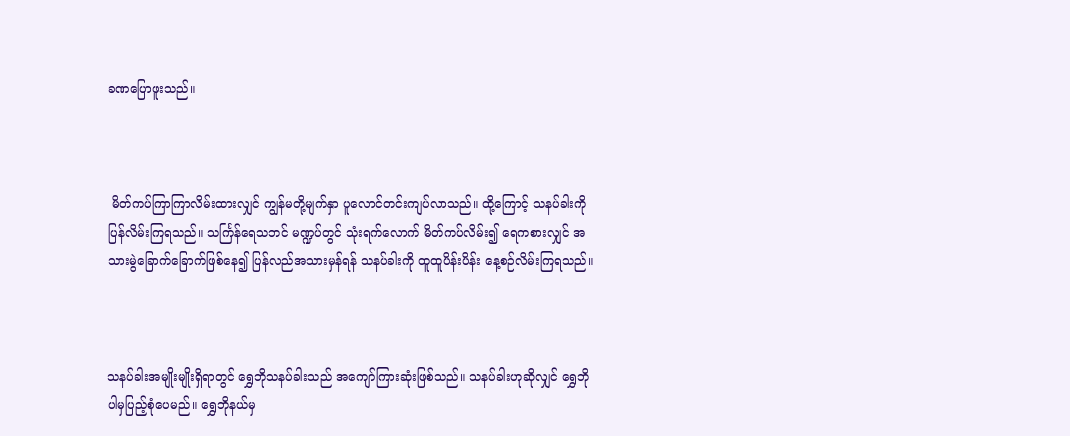ခဏပြောဖူးသည်။



 မိတ်ကပ်ကြာကြာလိမ်းထားလျှင် ကျွန်မတို့မျက်နှာ ပူလောင်တင်းကျပ်လာသည်။ ထို့ကြောင့် သနပ်ခါးကို ပြန်လိမ်းကြရသည်။ သင်္ကြန်ရေသဘင် မဏ္ဍပ်တွင် သုံးရက်လောက် မိတ်ကပ်လိမ်း၍ ရေကစားလျှင် အသားမွဲခြောက်ခြောက်ဖြစ်နေ၍ ပြန်လည်အသားမှန်ရန် သနပ်ခါးကို ထူထူပိန်းပိန်း နေ့စဉ်လိမ်းကြရသည်။



သနပ်ခါးအမျိုးမျိုးရှိရာတွင် ရွှေဘိုသနပ်ခါးသည် အကျော်ကြားဆုံးဖြစ်သည်။ သနပ်ခါးဟုဆိုလျှင် ရွှေဘိုပါမှပြည့်စုံပေမည်။ ရွှေဘိုနယ်မှ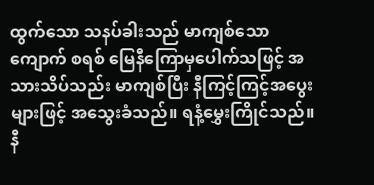ထွက်သော သနပ်ခါးသည် မာကျစ်သော ကျောက် စရစ် မြေနီကြောမှပေါက်သဖြင့် အသားသိပ်သည်း မာကျစ်ပြီး နီကြင့်ကြင့်အပွေးများဖြင့် အသွေးခံသည်။ ရနံ့မွှေးကြိုင်သည်။ နီ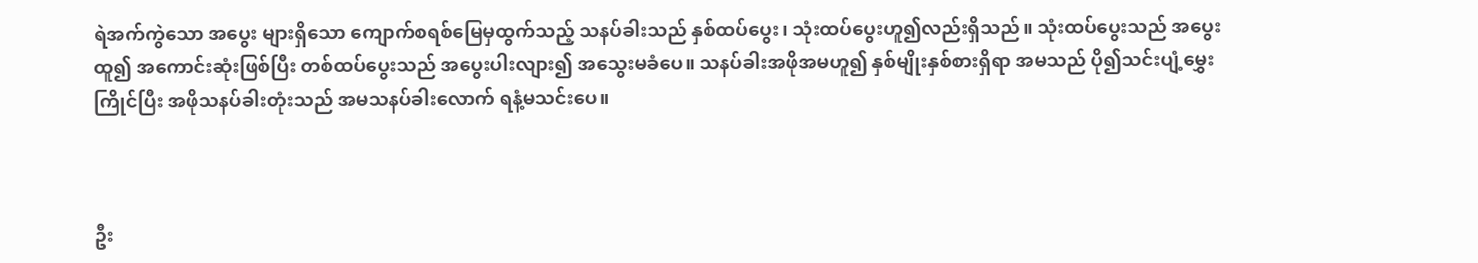ရဲအက်ကွဲသော အပွေး များရှိသော ကျောက်စရစ်မြေမှထွက်သည့် သနပ်ခါးသည် နှစ်ထပ်ပွေး၊ သုံးထပ်ပွေးဟူ၍လည်းရှိသည်။ သုံးထပ်ပွေးသည် အပွေးထူ၍ အကောင်းဆုံးဖြစ်ပြီး တစ်ထပ်ပွေးသည် အပွေးပါးလျား၍ အသွေးမခံပေ။ သနပ်ခါးအဖိုအမဟူ၍ နှစ်မျိုးနှစ်စားရှိရာ အမသည် ပို၍သင်းပျံ့မွှေးကြိုင်ပြီး အဖိုသနပ်ခါးတုံးသည် အမသနပ်ခါးလောက် ရနံ့မသင်းပေ။



ဦး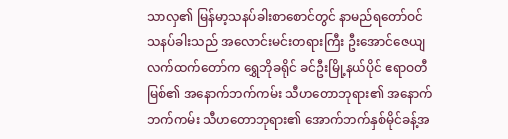သာလှ၏ မြန်မာ့သနပ်ခါးစာစောင်တွင် နာမည်ရတော်ဝင်သနပ်ခါးသည် အလောင်းမင်းတရားကြီး ဦးအောင်ဇေယျလက်ထက်တော်က ရွှေဘိုခရိုင် ခင်ဦးမြို့နယ်ပိုင် ဧရာဝတီမြစ်၏ အနောက်ဘက်ကမ်း သီဟတောဘုရား၏ အနောက်ဘက်ကမ်း သီဟတောဘုရား၏ အောက်ဘက်နှစ်မိုင်ခန့်အ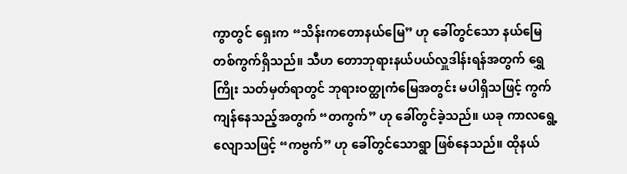ကွာတွင် ရှေးက “သိန်းကတောနယ်မြေ” ဟု ခေါ်တွင်သော နယ်မြေတစ်ကွက်ရှိသည်။ သီဟ တောဘုရားနယ်ပယ်လှူဒါန်းရန်အတွက် ရွှေကြိုး သတ်မှတ်ရာတွင် ဘုရားဝတ္ထုကံမြေအတွင်း မပါရှိသဖြင့် ကွက်ကျန်နေသည့်အတွက် “တကွက်” ဟု ခေါ်တွင်ခဲ့သည်။ ယခု ကာလရွေ့လျောသဖြင့် “ကဗွက်” ဟု ခေါ်တွင်သောရွာ ဖြစ်နေသည်။ ထိုနယ်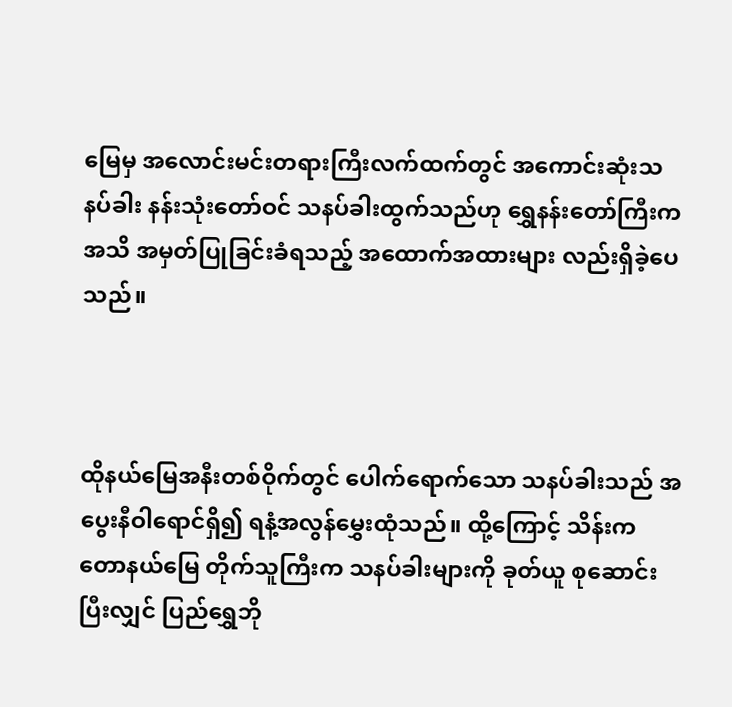မြေမှ အလောင်းမင်းတရားကြီးလက်ထက်တွင် အကောင်းဆုံးသနပ်ခါး နန်းသုံးတော်ဝင် သနပ်ခါးထွက်သည်ဟု ရွှေနန်းတော်ကြီးက အသိ အမှတ်ပြုခြင်းခံရသည့် အထောက်အထားများ လည်းရှိခဲ့ပေသည်။



ထိုနယ်မြေအနီးတစ်ဝိုက်တွင် ပေါက်ရောက်သော သနပ်ခါးသည် အပွေးနီဝါရောင်ရှိ၍ ရနံ့အလွန်မွှေးထုံသည်။ ထို့ကြောင့် သိန်းကတောနယ်မြေ တိုက်သူကြီးက သနပ်ခါးများကို ခုတ်ယူ စုဆောင်းပြီးလျှင် ပြည်ရွှေဘို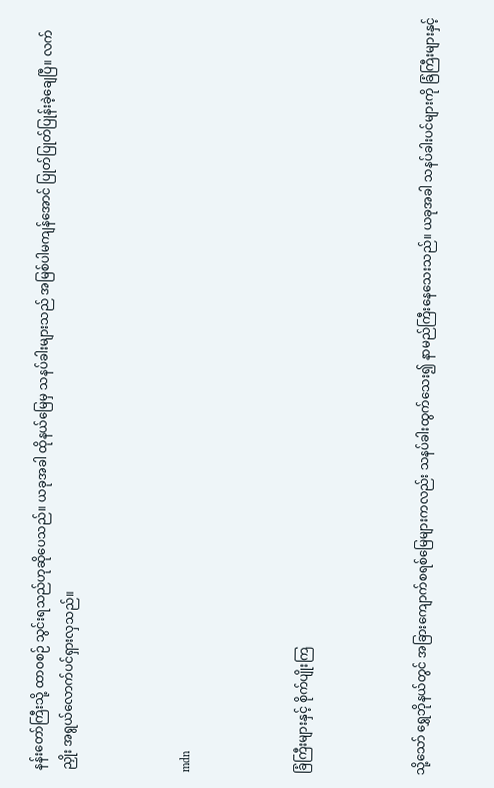နန်းတော်ကြီးသို့ ထာဝစဉ် သွင်းရသည်ဟုဆိုပေသည်။ ယခုအခါ ထိုနယ်မြေမှ သနပ်ခါးများသည် အမြစ်ပါမကျန်အောင် ပြုတ်ပြုတ်ပြုန်းခဲ့ချေပြီ။ လက်ညှိုး အရွယ်လောက်ပင်ရှားလှသည်။



mdn



ခြံကြီးများနှင့် စိုက်ပျိုးကြ



သို့သော် ရွှေဘိုနယ်တွင် အခြားကျောက်စရစ်မြေများကလည်း သနပ်ခါးထွက်သေး၍ နာမည်ကြီးနေသေးသည်။ ယခုအခါ သနပ်ခါးပင်များကို ခြံကြီးများနှင့်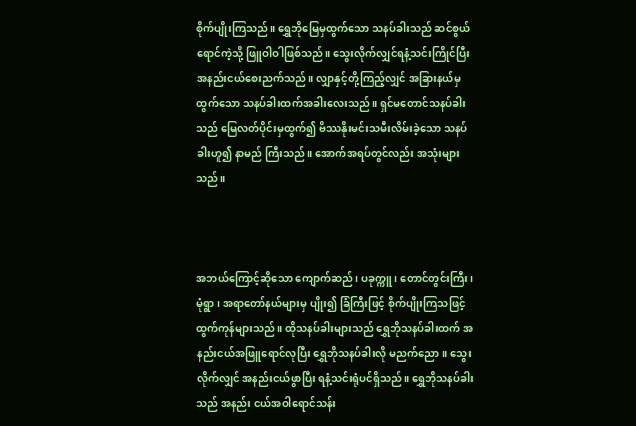စိုက်ပျိုးကြသည်။ ရွှေဘိုမြေမှထွက်သော သနပ်ခါးသည် ဆင်စွယ်ရောင်ကဲ့သို့ ဖြူဝါဝါဖြစ်သည်။ သွေးလိုက်လျှင်ရနံ့သင်းကြိုင်ပြီး အနည်းငယ်စေးညက်သည်။ လျှာနှင့်တို့ကြည့်လျှင် အခြားနယ်မှ ထွက်သော သနပ်ခါးထက်အခါးလေးသည်။ ရှင်မတောင်သနပ်ခါးသည် မြေလတ်ပိုင်းမှထွက်၍ ဗိဿနိုးမင်းသမီးလိမ်းခဲ့သော သနပ်ခါးဟူ၍ နာမည် ကြီးသည်။ အောက်အရပ်တွင်လည်း အသုံးများသည်။



အဘယ်ကြောင့်ဆိုသော ကျောက်ဆည်၊ ပခုက္ကူ၊ တောင်တွင်းကြီး၊ မုံရွာ၊ အရာတော်နယ်များမှ ပျိုး၍ ခြံကြီးဖြင့် စိုက်ပျိုးကြသဖြင့် ထွက်ကုန်များသည်။ ထိုသနပ်ခါးများသည် ရွှေဘိုသနပ်ခါးထက် အနည်းငယ်အဖြူရောင်လုပြီး ရွှေဘိုသနပ်ခါးလို မညက်ညော။ သွေးလိုက်လျှင် အနည်းငယ်ဖွာပြီး ရနံ့သင်းရုံပင်ရှိသည်။ ရွှေဘိုသနပ်ခါးသည် အနည်း ငယ်အဝါရောင်သန်း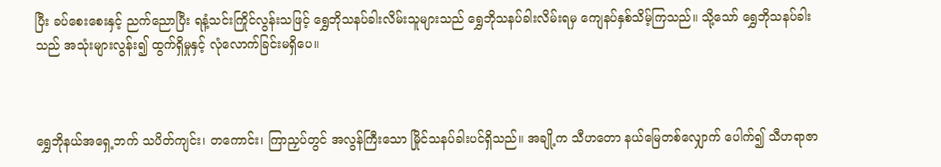ပြီး ခပ်စေးစေးနှင့် ညက်ညောပြီး ရနံ့သင်းကြိုင်လွန်းသဖြင့် ရွှေဘိုသနပ်ခါးလိမ်းသူများသည် ရွှေဘိုသနပ်ခါးလိမ်းရမှ ကျေနပ်နှစ်သိမ့်ကြသည်။ သို့သော် ရွှေဘိုသနပ်ခါးသည် အသုံးများလွန်း၍ ထွက်ရှိမှုနှင့် လုံလောက်ခြင်းမရှိပေ။



ရွှေဘိုနယ်အရှေ့ဘက် သပိတ်ကျင်း၊ တကောင်း၊ ကြာညှပ်တွင် အလွန်ကြီးသော မြိုင်သနပ်ခါးပင်ရှိသည်။ အချို့က သီဟတော နယ်မြေတစ်လျှောက် ပေါက်၍ သီဟရာဇာ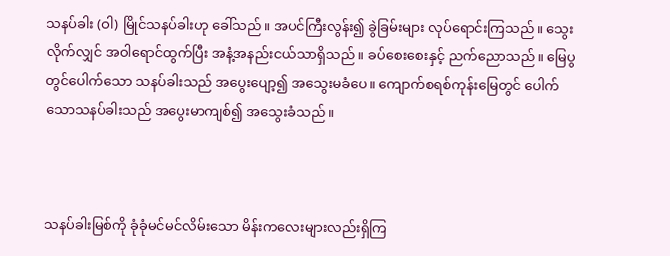သနပ်ခါး (ဝါ) မြိုင်သနပ်ခါးဟု ခေါ်သည်။ အပင်ကြီးလွန်း၍ ခွဲခြမ်းများ လုပ်ရောင်းကြသည်။ သွေးလိုက်လျှင် အဝါရောင်ထွက်ပြီး အနံ့အနည်းငယ်သာရှိသည်။ ခပ်စေးစေးနှင့် ညက်ညောသည်။ မြေပွတွင်ပေါက်သော သနပ်ခါးသည် အပွေးပျော့၍ အသွေးမခံပေ။ ကျောက်စရစ်ကုန်းမြေတွင် ပေါက်သောသနပ်ခါးသည် အပွေးမာကျစ်၍ အသွေးခံသည်။



သနပ်ခါးမြစ်ကို ခုံခုံမင်မင်လိမ်းသော မိန်းကလေးများလည်းရှိကြ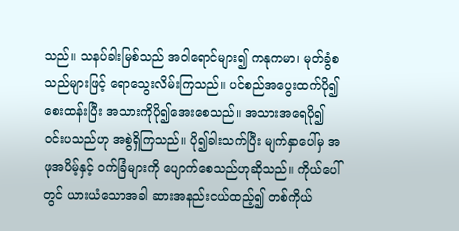သည်။ သနပ်ခါးမြစ်သည် အဝါရောင်များ၍ ကနုကမာ၊ မုတ်ခွံစသည်များဖြင့် ရောသွေးလိမ်းကြသည်။ ပင်စည်အပွေးထက်ပို၍ စေးထန်းပြီး အသားကိုပို၍အေးစေသည်။ အသားအရေပို၍ ဝင်းပသည်ဟု အစွဲရှိကြသည်။ ပို၍ခါးသက်ပြီး မျက်နှာပေါ်မှ အဖုအပိမ့်နှင့် ဝက်ခြံများကို ပျောက်စေသည်ဟုဆိုသည်။ ကိုယ်ပေါ်တွင် ယားယံသောအခါ ဆားအနည်းငယ်ထည့်၍ တစ်ကိုယ်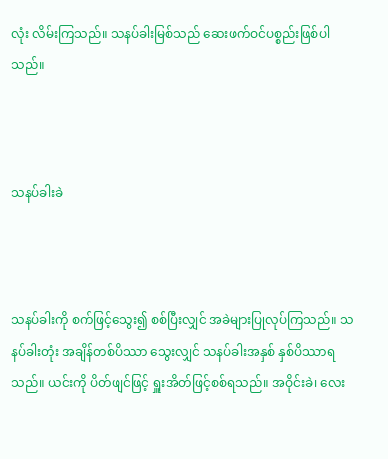လုံး လိမ်းကြသည်။ သနပ်ခါးမြစ်သည် ဆေးဖက်ဝင်ပစ္စည်းဖြစ်ပါသည်။



သနပ်ခါးခဲ



သနပ်ခါးကို စက်ဖြင့်သွေး၍ စစ်ပြီးလျှင် အခဲများပြုလုပ်ကြသည်။ သနပ်ခါးတုံး အချိန်တစ်ပိဿာ သွေးလျှင် သနပ်ခါးအနှစ် နှစ်ပိဿာရသည်။ ယင်းကို ပိတ်ဖျင်ဖြင့် ရှူးအိတ်ဖြင့်စစ်ရသည်။ အဝိုင်းခဲ၊ လေး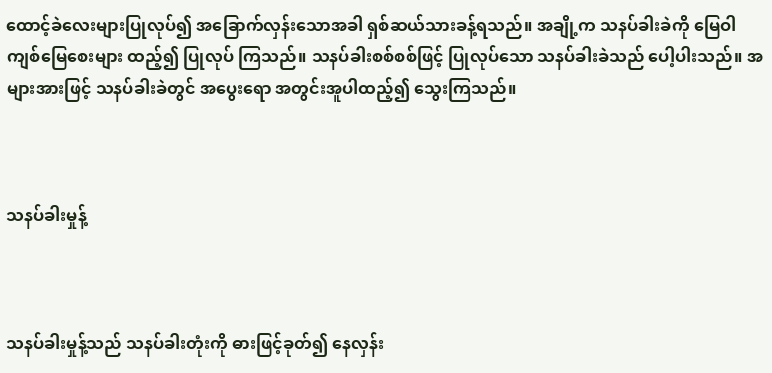ထောင့်ခဲလေးများပြုလုပ်၍ အခြောက်လှန်းသောအခါ ရှစ်ဆယ်သားခန့်ရသည်။ အချို့က သနပ်ခါးခဲကို မြေဝါကျစ်မြေစေးများ ထည့်၍ ပြုလုပ် ကြသည်။ သနပ်ခါးစစ်စစ်ဖြင့် ပြုလုပ်သော သနပ်ခါးခဲသည် ပေါ့ပါးသည်။ အများအားဖြင့် သနပ်ခါးခဲတွင် အပွေးရော အတွင်းအူပါထည့်၍ သွေးကြသည်။



သနပ်ခါးမှုန့်



သနပ်ခါးမှုန့်သည် သနပ်ခါးတုံးကို ဓားဖြင့်ခုတ်၍ နေလှန်း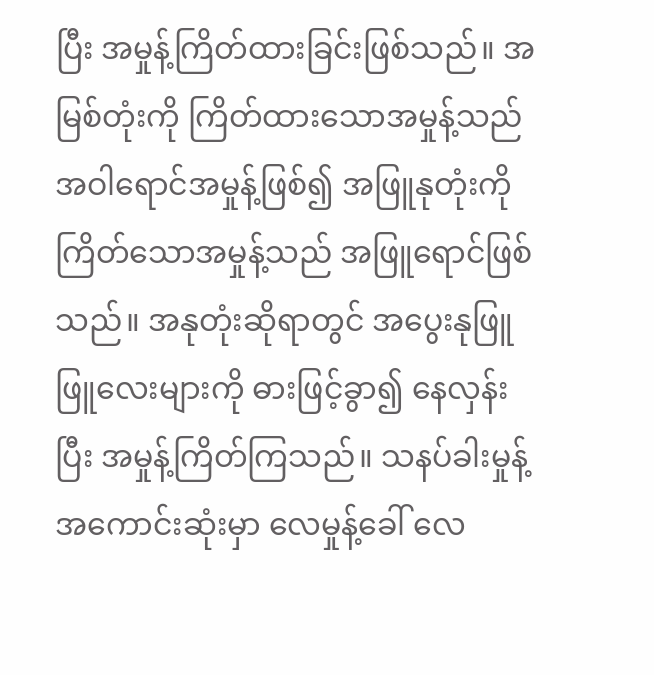ပြီး အမှုန့်ကြိတ်ထားခြင်းဖြစ်သည်။ အမြစ်တုံးကို ကြိတ်ထားသောအမှုန့်သည် အဝါရောင်အမှုန့်ဖြစ်၍ အဖြူနုတုံးကို ကြိတ်သောအမှုန့်သည် အဖြူရောင်ဖြစ်သည်။ အနုတုံးဆိုရာတွင် အပွေးနုဖြူဖြူလေးများကို ဓားဖြင့်ခွာ၍ နေလှန်းပြီး အမှုန့်ကြိတ်ကြသည်။ သနပ်ခါးမှုန့် အကောင်းဆုံးမှာ လေမှုန့်ခေါ် လေ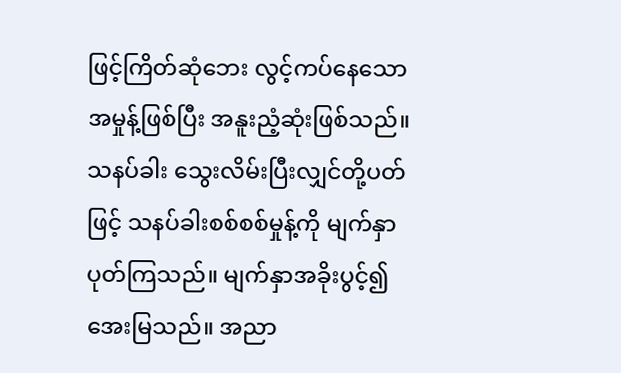ဖြင့်ကြိတ်ဆုံဘေး လွင့်ကပ်နေသော အမှုန့်ဖြစ်ပြီး အနူးညံ့ဆုံးဖြစ်သည်။ သနပ်ခါး သွေးလိမ်းပြီးလျှင်တို့ပတ်ဖြင့် သနပ်ခါးစစ်စစ်မှုန့်ကို မျက်နှာပုတ်ကြသည်။ မျက်နှာအခိုးပွင့်၍ အေးမြသည်။ အညာ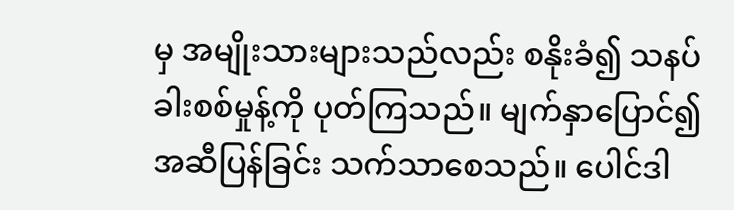မှ အမျိုးသားများသည်လည်း စနိုးခံ၍ သနပ်ခါးစစ်မှုန့်ကို ပုတ်ကြသည်။ မျက်နှာပြောင်၍ အဆီပြန်ခြင်း သက်သာစေသည်။ ပေါင်ဒါ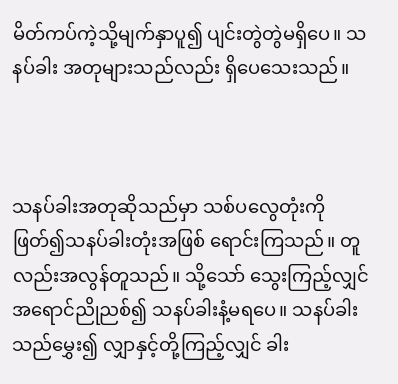မိတ်ကပ်ကဲ့သို့မျက်နှာပူ၍ ပျင်းတွဲတွဲမရှိပေ။ သနပ်ခါး အတုများသည်လည်း ရှိပေသေးသည်။



သနပ်ခါးအတုဆိုသည်မှာ သစ်ပလွေတုံးကို ဖြတ်၍သနပ်ခါးတုံးအဖြစ် ရောင်းကြသည်။ တူလည်းအလွန်တူသည်။ သို့သော် သွေးကြည့်လျှင် အရောင်ညိုညစ်၍ သနပ်ခါးနံ့မရပေ။ သနပ်ခါးသည်မွှေး၍ လျှာနှင့်တို့ကြည့်လျှင် ခါး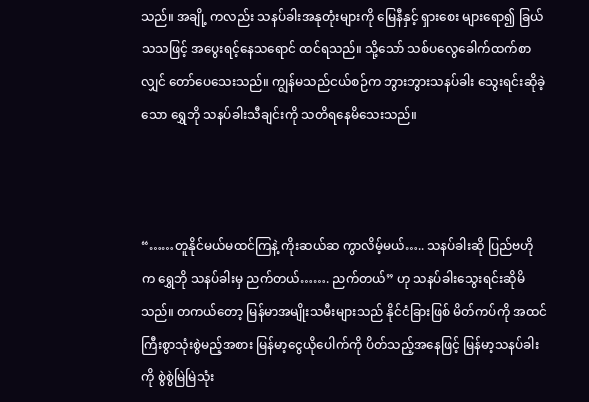သည်။ အချို့ ကလည်း သနပ်ခါးအနုတုံးများကို မြေနီနှင့် ရှားစေး များရော၍ ခြယ်သသဖြင့် အပွေးရင့်နေသရောင် ထင်ရသည်။ သို့သော် သစ်ပလွေခေါက်ထက်စာလျှင် တော်ပေသေးသည်။ ကျွန်မသည်ငယ်စဉ်က ဘွားဘွားသနပ်ခါး သွေးရင်းဆိုခဲ့သော ရွှေဘို သနပ်ခါးသီချင်းကို သတိရနေမိသေးသည်။



“……တူနိုင်မယ်မထင်ကြနဲ့ ကိုးဆယ်ဆ ကွာလိမ့်မယ်….. သနပ်ခါးဆို ပြည်ဗဟိုက ရွှေဘို သနပ်ခါးမှ ညက်တယ်……. ညက်တယ်” ဟု သနပ်ခါးသွေးရင်းဆိုမိသည်။ တကယ်တော့ မြန်မာအမျိုးသမီးများသည် နိုင်ငံခြားဖြစ် မိတ်ကပ်ကို အထင်ကြီးစွာသုံးစွဲမည့်အစား မြန်မာ့ငွေယိုပေါက်ကို ပိတ်သည့်အနေဖြင့် မြန်မာ့သနပ်ခါးကို စွဲစွဲမြဲမြဲသုံး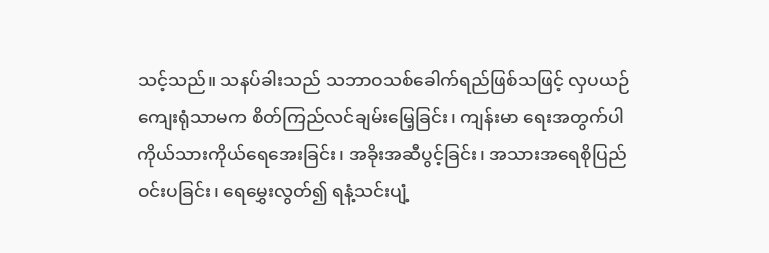သင့်သည်။ သနပ်ခါးသည် သဘာဝသစ်ခေါက်ရည်ဖြစ်သဖြင့် လှပယဉ်ကျေးရုံသာမက စိတ်ကြည်လင်ချမ်းမြေ့ခြင်း၊ ကျန်းမာ ရေးအတွက်ပါ ကိုယ်သားကိုယ်ရေအေးခြင်း၊ အခိုးအဆီပွင့်ခြင်း၊ အသားအရေစိုပြည်ဝင်းပခြင်း၊ ရေမွှေးလွတ်၍ ရနံ့သင်းပျံ့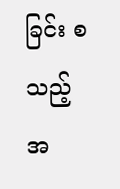ခြင်း စသည့်အ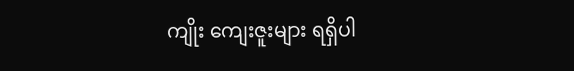ကျိုး ကျေးဇူးများ ရရှိပါ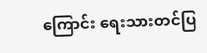ကြောင်း ရေးသားတင်ပြ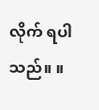လိုက် ရပါသည်။ ။